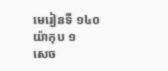មេរៀនទី ១៤០
យ៉ាកុប ១
សេច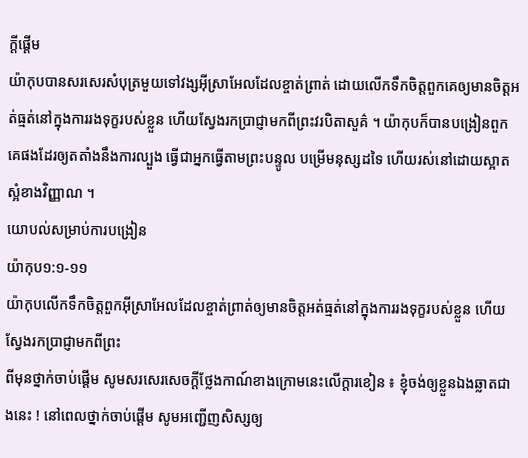ក្ដីផ្ដើម
យ៉ាកុបបានសរសេរសំបុត្រមួយទៅវង្សអ៊ីស្រាអែលដែលខ្ចាត់ព្រាត់ ដោយលើកទឹកចិត្តពួកគេឲ្យមានចិត្តអត់ធ្មត់នៅក្នុងការរងទុក្ខរបស់ខ្លួន ហើយស្វែងរកប្រាជ្ញាមកពីព្រះវរបិតាសួគ៌ ។ យ៉ាកុបក៏បានបង្រៀនពួកគេផងដែរឲ្យតតាំងនឹងការល្បួង ធ្វើជាអ្នកធ្វើតាមព្រះបន្ទូល បម្រើមនុស្សដទៃ ហើយរស់នៅដោយស្អាតស្អំខាងវិញ្ញាណ ។
យោបល់សម្រាប់ការបង្រៀន
យ៉ាកុប១:១-១១
យ៉ាកុបលើកទឹកចិត្តពួកអ៊ីស្រាអែលដែលខ្ចាត់ព្រាត់ឲ្យមានចិត្តអត់ធ្មត់នៅក្នុងការរងទុក្ខរបស់ខ្លួន ហើយស្វែងរកប្រាជ្ញាមកពីព្រះ
ពីមុនថ្នាក់ចាប់ផ្ដើម សូមសរសេរសេចក្ដីថ្លែងកាណ៍ខាងក្រោមនេះលើក្ដារខៀន ៖ ខ្ញុំចង់ឲ្យខ្លួនឯងឆ្លាតជាងនេះ ! នៅពេលថ្នាក់ចាប់ផ្ដើម សូមអញ្ជើញសិស្សឲ្យ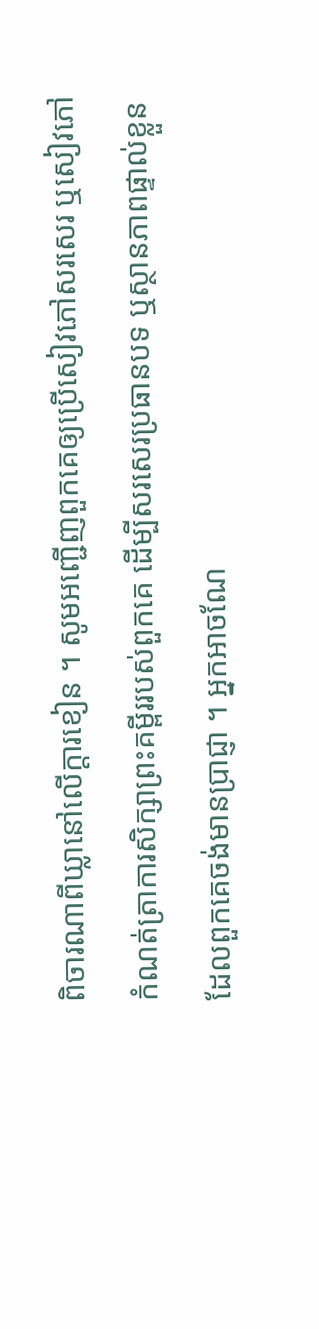ពិចារណាពីឃ្លានៅលើក្ដារខៀន ។ សូមអញ្ជើញពួកគេឲ្យប្រើសៀវភៅសរសេរ ឬសៀវភៅកំណត់ត្រាការសិក្សាព្រះគម្ពីររបស់ពួកគេ ដើម្បីសរសេរប្រធានបទ ឬស្ថានភាពផ្ទាល់ខ្លួនដែលពួកគេចង់មានប្រាជ្ញា ។ អ្នកអាចណែ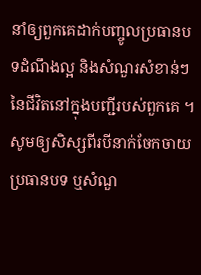នាំឲ្យពួកគេដាក់បញ្ចូលប្រធានបទដំណឹងល្អ និងសំណួរសំខាន់ៗនៃជីវិតនៅក្នុងបញ្ជីរបស់ពួកគេ ។ សូមឲ្យសិស្សពីរបីនាក់ចែកចាយប្រធានបទ ឬសំណួ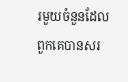រមួយចំនួនដែលពួកគេបានសរ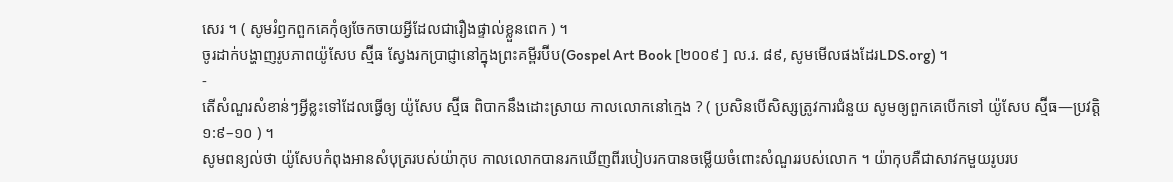សេរ ។ ( សូមរំឭកពួកគេកុំឲ្យចែកចាយអ្វីដែលជារឿងផ្ទាល់ខ្លួនពេក ) ។
ចូរដាក់បង្ហាញរូបភាពយ៉ូសែប ស្ម៊ីធ ស្វែងរកប្រាជ្ញានៅក្នុងព្រះគម្ពីរប៊ីប(Gospel Art Book [២០០៩ ] ល.រ. ៨៩, សូមមើលផងដែរLDS.org) ។
-
តើសំណួរសំខាន់ៗអ្វីខ្លះទៅដែលធ្វើឲ្យ យ៉ូសែប ស្ម៊ីធ ពិបាកនឹងដោះស្រាយ កាលលោកនៅក្មេង ? ( ប្រសិនបើសិស្សត្រូវការជំនួយ សូមឲ្យពួកគេបើកទៅ យ៉ូសែប ស្ម៊ីធ—ប្រវត្តិ ១:៩–១០ ) ។
សូមពន្យល់ថា យ៉ូសែបកំពុងអានសំបុត្ររបស់យ៉ាកុប កាលលោកបានរកឃើញពីរបៀបរកបានចម្លើយចំពោះសំណួររបស់លោក ។ យ៉ាកុបគឺជាសាវកមួយរូបរប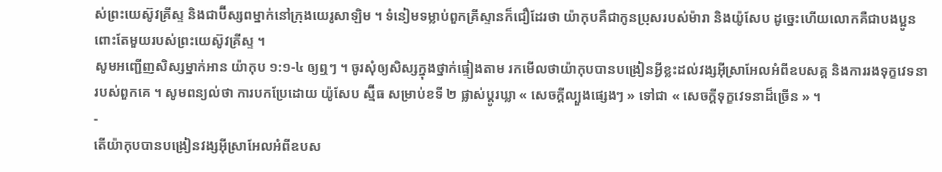ស់ព្រះយេស៊ូវគ្រីស្ទ និងជាប៊ីស្សពម្នាក់នៅក្រុងយេរូសាឡិម ។ ទំនៀមទម្លាប់ពួកគ្រីស្ទានក៏ជឿដែរថា យ៉ាកុបគឺជាកូនប្រុសរបស់ម៉ារា និងយ៉ូសែប ដូច្នេះហើយលោកគឺជាបងប្អូនពោះតែមួយរបស់ព្រះយេស៊ូវគ្រីស្ទ ។
សូមអញ្ជើញសិស្សម្នាក់អាន យ៉ាកុប ១:១-៤ ឲ្យឮៗ ។ ចូរសុំឲ្យសិស្សក្នុងថ្នាក់ផ្ទៀងតាម រកមើលថាយ៉ាកុបបានបង្រៀនអ្វីខ្លះដល់វង្សអ៊ីស្រាអែលអំពីឧបសគ្គ និងការរងទុក្ខវេទនារបស់ពួកគេ ។ សូមពន្យល់ថា ការបកប្រែដោយ យ៉ូសែប ស្ម៊ីធ សម្រាប់ខទី ២ ផ្លាស់ប្ដូរឃ្លា « សេចក្តីល្បួងផ្សេងៗ » ទៅជា « សេចក្ដីទុក្ខវេទនាដ៏ច្រើន » ។
-
តើយ៉ាកុបបានបង្រៀនវង្សអ៊ីស្រាអែលអំពីឧបស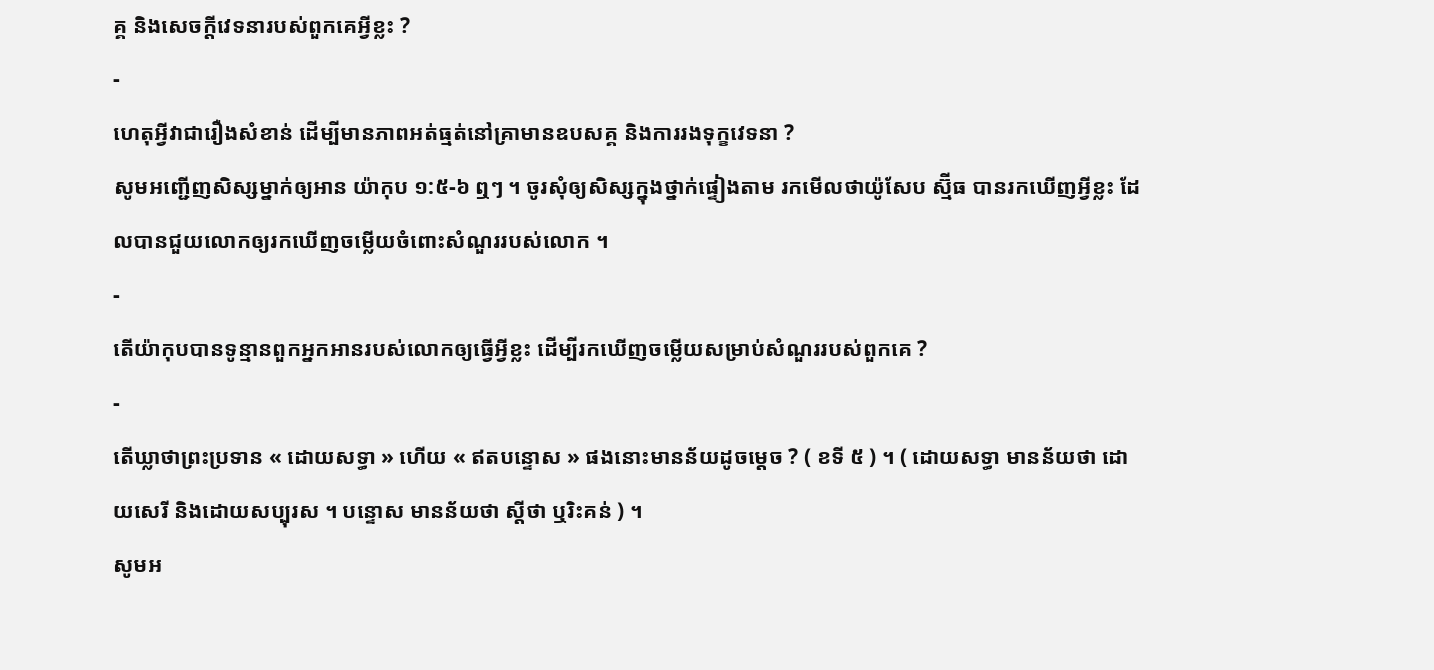គ្គ និងសេចក្ដីវេទនារបស់ពួកគេអ្វីខ្លះ ?
-
ហេតុអ្វីវាជារឿងសំខាន់ ដើម្បីមានភាពអត់ធ្មត់នៅគ្រាមានឧបសគ្គ និងការរងទុក្ខវេទនា ?
សូមអញ្ជើញសិស្សម្នាក់ឲ្យអាន យ៉ាកុប ១:៥-៦ ឮៗ ។ ចូរសុំឲ្យសិស្សក្នុងថ្នាក់ផ្ទៀងតាម រកមើលថាយ៉ូសែប ស្ម៊ីធ បានរកឃើញអ្វីខ្លះ ដែលបានជួយលោកឲ្យរកឃើញចម្លើយចំពោះសំណួររបស់លោក ។
-
តើយ៉ាកុបបានទូន្មានពួកអ្នកអានរបស់លោកឲ្យធ្វើអ្វីខ្លះ ដើម្បីរកឃើញចម្លើយសម្រាប់សំណួររបស់ពួកគេ ?
-
តើឃ្លាថាព្រះប្រទាន « ដោយសទ្ធា » ហើយ « ឥតបន្ទោស » ផងនោះមានន័យដូចម្ដេច ? ( ខទី ៥ ) ។ ( ដោយសទ្ធា មានន័យថា ដោយសេរី និងដោយសប្បុរស ។ បន្ទោស មានន័យថា ស្ដីថា ឬរិះគន់ ) ។
សូមអ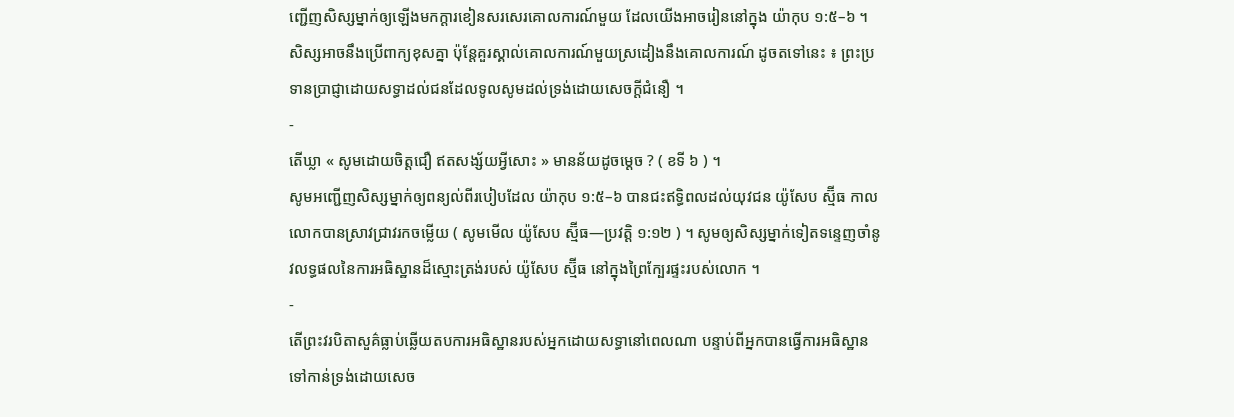ញ្ជើញសិស្សម្នាក់ឲ្យឡើងមកក្ដារខៀនសរសេរគោលការណ៍មួយ ដែលយើងអាចរៀននៅក្នុង យ៉ាកុប ១:៥–៦ ។ សិស្សអាចនឹងប្រើពាក្យខុសគ្នា ប៉ុន្តែគួរស្គាល់គោលការណ៍មួយស្រដៀងនឹងគោលការណ៍ ដូចតទៅនេះ ៖ ព្រះប្រទានប្រាជ្ញាដោយសទ្ធាដល់ជនដែលទូលសូមដល់ទ្រង់ដោយសេចក្ដីជំនឿ ។
-
តើឃ្លា « សូមដោយចិត្តជឿ ឥតសង្ស័យអ្វីសោះ » មានន័យដូចម្ដេច ? ( ខទី ៦ ) ។
សូមអញ្ជើញសិស្សម្នាក់ឲ្យពន្យល់ពីរបៀបដែល យ៉ាកុប ១:៥–៦ បានជះឥទ្ធិពលដល់យុវជន យ៉ូសែប ស្ម៊ីធ កាលលោកបានស្រាវជ្រាវរកចម្លើយ ( សូមមើល យ៉ូសែប ស្ម៊ីធ—ប្រវត្តិ ១:១២ ) ។ សូមឲ្យសិស្សម្នាក់ទៀតទន្ទេញចាំនូវលទ្ធផលនៃការអធិស្ឋានដ៏ស្មោះត្រង់របស់ យ៉ូសែប ស្ម៊ីធ នៅក្នុងព្រៃក្បែរផ្ទះរបស់លោក ។
-
តើព្រះវរបិតាសួគ៌ធ្លាប់ឆ្លើយតបការអធិស្ឋានរបស់អ្នកដោយសទ្ធានៅពេលណា បន្ទាប់ពីអ្នកបានធ្វើការអធិស្ឋានទៅកាន់ទ្រង់ដោយសេច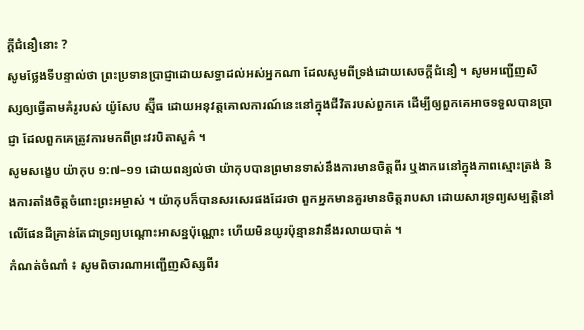ក្ដីជំនឿនោះ ?
សូមថ្លែងទីបន្ទាល់ថា ព្រះប្រទានប្រាជ្ញាដោយសទ្ធាដល់អស់អ្នកណា ដែលសូមពីទ្រង់ដោយសេចក្តីជំនឿ ។ សូមអញ្ជើញសិស្សឲ្យធ្វើតាមគំរូរបស់ យ៉ូសែប ស្ម៊ីធ ដោយអនុវត្តគោលការណ៍នេះនៅក្នុងជីវិតរបស់ពួកគេ ដើម្បីឲ្យពួកគេអាចទទួលបានប្រាជ្ញា ដែលពួកគេត្រូវការមកពីព្រះវរបិតាសួគ៌ ។
សូមសង្ខេប យ៉ាកុប ១:៧–១១ ដោយពន្យល់ថា យ៉ាកុបបានព្រមានទាស់នឹងការមានចិត្តពីរ ឬងាករេនៅក្នុងភាពស្មោះត្រង់ និងការតាំងចិត្តចំពោះព្រះអម្ចាស់ ។ យ៉ាកុបក៏បានសរសេរផងដែរថា ពួកអ្នកមានគួរមានចិត្តរាបសា ដោយសារទ្រព្យសម្បត្តិនៅលើផែនដីគ្រាន់តែជាទ្រព្យបណ្ដោះអាសន្នប៉ុណ្ណោះ ហើយមិនយូរប៉ុន្មានវានឹងរលាយបាត់ ។
កំណត់ចំណាំ ៖ សូមពិចារណាអញ្ជើញសិស្សពីរ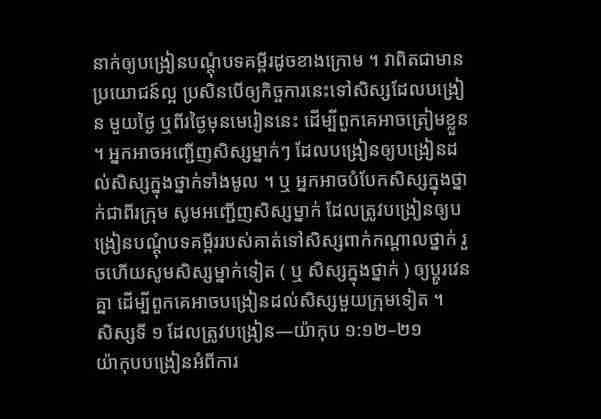នាក់ឲ្យបង្រៀនបណ្តុំបទគម្ពីរដូចខាងក្រោម ។ វាពិតជាមានប្រយោជន៍ល្អ ប្រសិនបើឲ្យកិច្ចការនេះទៅសិស្សដែលបង្រៀន មួយថ្ងៃ ឬពីរថ្ងៃមុនមេរៀននេះ ដើម្បីពួកគេអាចត្រៀមខ្លួន ។ អ្នកអាចអញ្ជើញសិស្សម្នាក់ៗ ដែលបង្រៀនឲ្យបង្រៀនដល់សិស្សក្នុងថ្នាក់ទាំងមូល ។ ឬ អ្នកអាចបំបែកសិស្សក្នុងថ្នាក់ជាពីរក្រុម សូមអញ្ជើញសិស្សម្នាក់ ដែលត្រូវបង្រៀនឲ្យបង្រៀនបណ្តុំបទគម្ពីររបស់គាត់ទៅសិស្សពាក់កណ្តាលថ្នាក់ រួចហើយសូមសិស្សម្នាក់ទៀត ( ឬ សិស្សក្នុងថ្នាក់ ) ឲ្យប្ដូរវេនគ្នា ដើម្បីពួកគេអាចបង្រៀនដល់សិស្សមួយក្រុមទៀត ។
សិស្សទី ១ ដែលត្រូវបង្រៀន—យ៉ាកុប ១:១២–២១
យ៉ាកុបបង្រៀនអំពីការ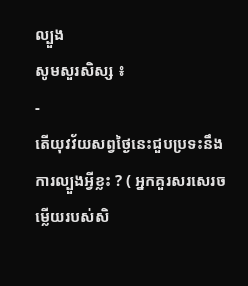ល្បួង
សូមសួរសិស្ស ៖
-
តើយុវវ័យសព្វថ្ងៃនេះជួបប្រទះនឹងការល្បួងអ្វីខ្លះ ? ( អ្នកគួរសរសេរចម្លើយរបស់សិ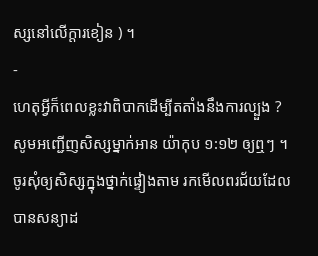ស្សនៅលើក្តារខៀន ) ។
-
ហេតុអ្វីក៏ពេលខ្លះវាពិបាកដើម្បីតតាំងនឹងការល្បួង ?
សូមអញ្ជើញសិស្សម្នាក់អាន យ៉ាកុប ១:១២ ឲ្យឮៗ ។ ចូរសុំឲ្យសិស្សក្នុងថ្នាក់ផ្ទៀងតាម រកមើលពរជ័យដែលបានសន្យាដ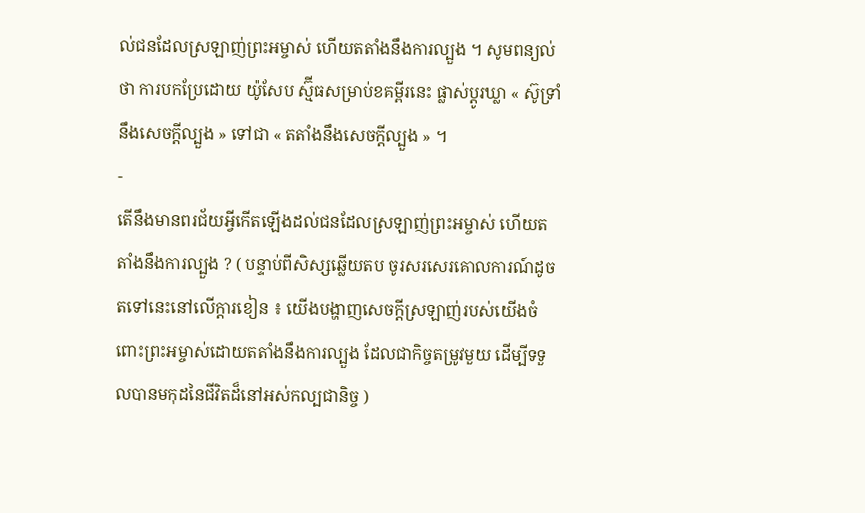ល់ជនដែលស្រឡាញ់ព្រះអម្ចាស់ ហើយតតាំងនឹងការល្បួង ។ សូមពន្យល់ថា ការបកប្រែដោយ យ៉ូសែប ស្ម៊ីធសម្រាប់ខគម្ពីរនេះ ផ្លាស់ប្ដូរឃ្លា « ស៊ូទ្រាំនឹងសេចក្តីល្បួង » ទៅជា « តតាំងនឹងសេចក្តីល្បួង » ។
-
តើនឹងមានពរជ័យអ្វីកើតឡើងដល់ជនដែលស្រឡាញ់ព្រះអម្ចាស់ ហើយតតាំងនឹងការល្បួង ? ( បន្ទាប់ពីសិស្សឆ្លើយតប ចូរសរសេរគោលការណ៍ដូចតទៅនេះនៅលើក្ដារខៀន ៖ យើងបង្ហាញសេចក្ដីស្រឡាញ់របស់យើងចំពោះព្រះអម្ចាស់ដោយតតាំងនឹងការល្បួង ដែលជាកិច្ចតម្រូវមួយ ដើម្បីទទួលបានមកុដនៃជីវិតដ៏នៅអស់កល្បជានិច្ច )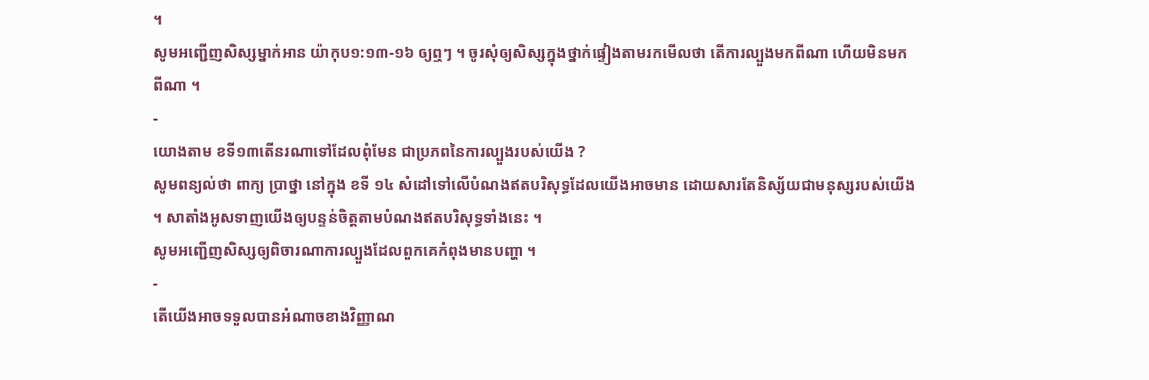។
សូមអញ្ជើញសិស្សម្នាក់អាន យ៉ាកុប១:១៣-១៦ ឲ្យឮៗ ។ ចូរសុំឲ្យសិស្សក្នុងថ្នាក់ផ្ទៀងតាមរកមើលថា តើការល្បួងមកពីណា ហើយមិនមកពីណា ។
-
យោងតាម ខទី១៣តើនរណាទៅដែលពុំមែន ជាប្រភពនៃការល្បួងរបស់យើង ?
សូមពន្យល់ថា ពាក្យ ប្រាថ្នា នៅក្នុង ខទី ១៤ សំដៅទៅលើបំណងឥតបរិសុទ្ធដែលយើងអាចមាន ដោយសារតែនិស្ស័យជាមនុស្សរបស់យើង ។ សាតាំងអូសទាញយើងឲ្យបន្ទន់ចិត្តតាមបំណងឥតបរិសុទ្ធទាំងនេះ ។
សូមអញ្ជើញសិស្សឲ្យពិចារណាការល្បួងដែលពួកគេកំពុងមានបញ្ហា ។
-
តើយើងអាចទទួលបានអំណាចខាងវិញ្ញាណ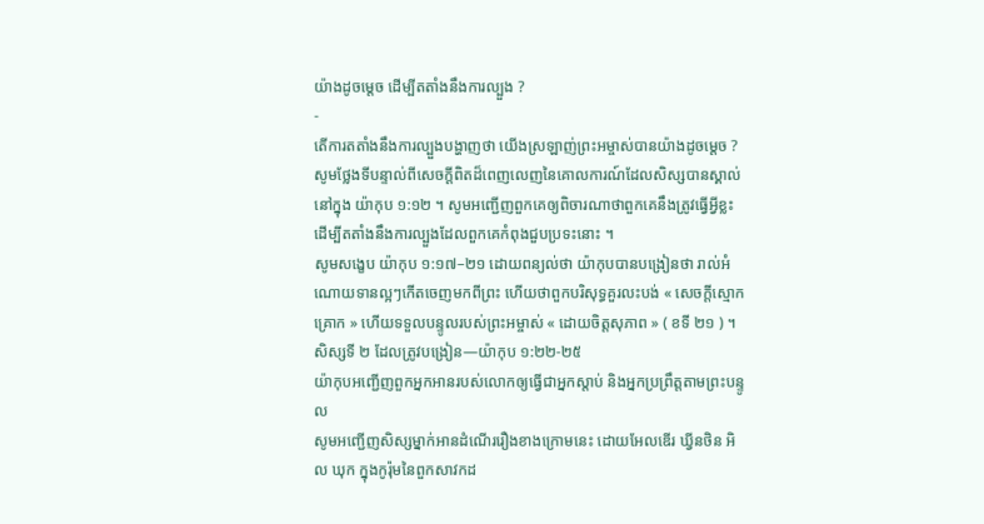យ៉ាងដូចម្ដេច ដើម្បីតតាំងនឹងការល្បួង ?
-
តើការតតាំងនឹងការល្បួងបង្ហាញថា យើងស្រឡាញ់ព្រះអម្ចាស់បានយ៉ាងដូចម្ដេច ?
សូមថ្លែងទីបន្ទាល់ពីសេចក្ដីពិតដ៏ពេញលេញនៃគោលការណ៍ដែលសិស្សបានស្គាល់នៅក្នុង យ៉ាកុប ១:១២ ។ សូមអញ្ជើញពួកគេឲ្យពិចារណាថាពួកគេនឹងត្រូវធ្វើអ្វីខ្លះ ដើម្បីតតាំងនឹងការល្បួងដែលពួកគេកំពុងជួបប្រទះនោះ ។
សូមសង្ខេប យ៉ាកុប ១:១៧–២១ ដោយពន្យល់ថា យ៉ាកុបបានបង្រៀនថា រាល់អំណោយទានល្អៗកើតចេញមកពីព្រះ ហើយថាពួកបរិសុទ្ធគួរលះបង់ « សេចក្ដីស្មោកគ្រោក » ហើយទទួលបន្ទូលរបស់ព្រះអម្ចាស់ « ដោយចិត្តសុភាព » ( ខទី ២១ ) ។
សិស្សទី ២ ដែលត្រូវបង្រៀន—យ៉ាកុប ១:២២-២៥
យ៉ាកុបអញ្ជើញពួកអ្នកអានរបស់លោកឲ្យធ្វើជាអ្នកស្ដាប់ និងអ្នកប្រព្រឹត្តតាមព្រះបន្ទូល
សូមអញ្ជើញសិស្សម្នាក់អានដំណើររឿងខាងក្រោមនេះ ដោយអែលឌើរ ឃ្វីនថិន អិល ឃុក ក្នុងកូរ៉ុមនៃពួកសាវកដ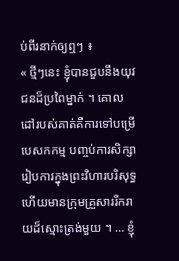ប់ពីរនាក់ឲ្យឮៗ ៖
« ថ្មីៗនេះ ខ្ញុំបានជួបនឹងយុវជនដ៏ប្រពៃម្នាក់ ។ គោលដៅរបស់គាត់គឺការទៅបម្រើបេសកកម្ម បញ្ចប់ការសិក្សា រៀបការក្នុងព្រះវិហារបរិសុទ្ធ ហើយមានក្រុមគ្រួសាររីករាយដ៏ស្មោះត្រង់មួយ ។ … ខ្ញុំ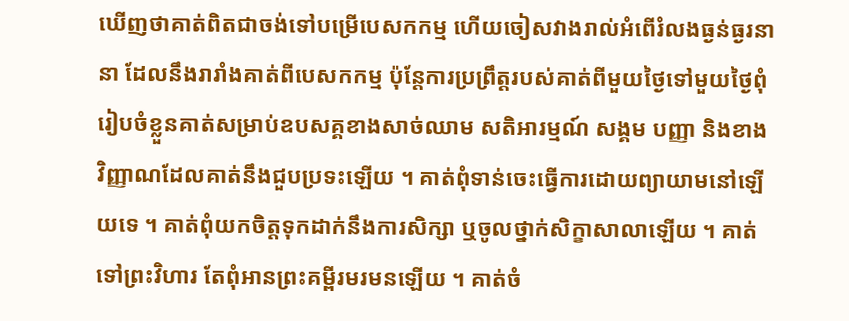ឃើញថាគាត់ពិតជាចង់ទៅបម្រើបេសកកម្ម ហើយចៀសវាងរាល់អំពើរំលងធ្ងន់ធ្ងរនានា ដែលនឹងរារាំងគាត់ពីបេសកកម្ម ប៉ុន្តែការប្រព្រឹត្តរបស់គាត់ពីមួយថ្ងៃទៅមួយថ្ងៃពុំរៀបចំខ្លួនគាត់សម្រាប់ឧបសគ្គខាងសាច់ឈាម សតិអារម្មណ៍ សង្គម បញ្ញា និងខាងវិញ្ញាណដែលគាត់នឹងជួបប្រទះឡើយ ។ គាត់ពុំទាន់ចេះធ្វើការដោយព្យាយាមនៅឡើយទេ ។ គាត់ពុំយកចិត្តទុកដាក់នឹងការសិក្សា ឬចូលថ្នាក់សិក្ខាសាលាឡើយ ។ គាត់ទៅព្រះវិហារ តែពុំអានព្រះគម្ពីរមរមនឡើយ ។ គាត់ចំ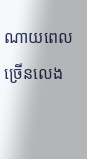ណាយពេលច្រើនលេង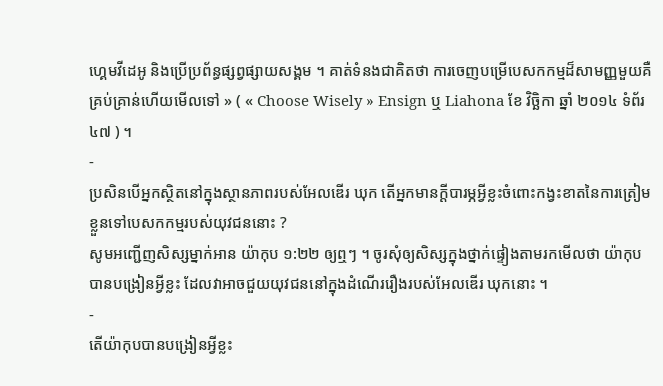ហ្គេមវីដេអូ និងប្រើប្រព័ន្ធផ្សព្វផ្សាយសង្គម ។ គាត់ទំនងជាគិតថា ការចេញបម្រើបេសកកម្មដ៏សាមញ្ញមួយគឺគ្រប់គ្រាន់ហើយមើលទៅ » ( « Choose Wisely » Ensign ឬ Liahona ខែ វិច្ឆិកា ឆ្នាំ ២០១៤ ទំព័រ ៤៧ ) ។
-
ប្រសិនបើអ្នកស្ថិតនៅក្នុងស្ថានភាពរបស់អែលឌើរ ឃុក តើអ្នកមានក្ដីបារម្ភអ្វីខ្លះចំពោះកង្វះខាតនៃការត្រៀមខ្លួនទៅបេសកកម្មរបស់យុវជននោះ ?
សូមអញ្ជើញសិស្សម្នាក់អាន យ៉ាកុប ១:២២ ឲ្យឮៗ ។ ចូរសុំឲ្យសិស្សក្នុងថ្នាក់ផ្ទៀងតាមរកមើលថា យ៉ាកុបបានបង្រៀនអ្វីខ្លះ ដែលវាអាចជួយយុវជននៅក្នុងដំណើររឿងរបស់អែលឌើរ ឃុកនោះ ។
-
តើយ៉ាកុបបានបង្រៀនអ្វីខ្លះ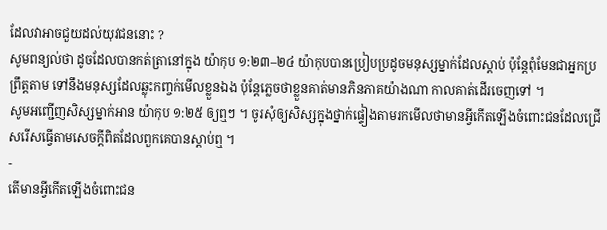ដែលវាអាចជួយដល់យុវជននោះ ?
សូមពន្យល់ថា ដូចដែលបានកត់ត្រានៅក្នុង យ៉ាកុប ១:២៣–២៤ យ៉ាកុបបានប្រៀបប្រដូចមនុស្សម្នាក់ដែលស្ដាប់ ប៉ុន្តែពុំមែនជាអ្នកប្រព្រឹត្តតាម ទៅនឹងមនុស្សដែលឆ្លុះកញ្ចក់មើលខ្លួនឯង ប៉ុន្តែភ្លេចថាខ្លួនគាត់មានភិនភាគយ៉ាងណា កាលគាត់ដើរចេញទៅ ។
សូមអញ្ជើញសិស្សម្នាក់អាន យ៉ាកុប ១:២៥ ឲ្យឮៗ ។ ចូរសុំឲ្យសិស្សក្នុងថ្នាក់ផ្ទៀងតាមរកមើលថាមានអ្វីកើតឡើងចំពោះជនដែលជ្រើសរើសធ្វើតាមសេចក្ដីពិតដែលពួកគេបានស្ដាប់ឮ ។
-
តើមានអ្វីកើតឡើងចំពោះជន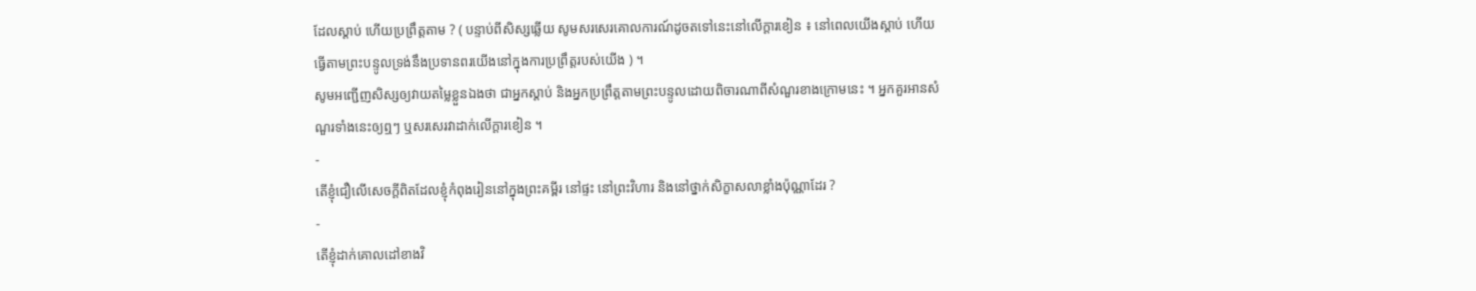ដែលស្ដាប់ ហើយប្រព្រឹត្តតាម ? ( បន្ទាប់ពីសិស្សឆ្លើយ សូមសរសេរគោលការណ៍ដូចតទៅនេះនៅលើក្ដារខៀន ៖ នៅពេលយើងស្ដាប់ ហើយធ្វើតាមព្រះបន្ទូលទ្រង់នឹងប្រទានពរយើងនៅក្នុងការប្រព្រឹត្តរបស់យើង ) ។
សូមអញ្ជើញសិស្សឲ្យវាយតម្លៃខ្លួនឯងថា ជាអ្នកស្ដាប់ និងអ្នកប្រព្រឹត្តតាមព្រះបន្ទូលដោយពិចារណាពីសំណួរខាងក្រោមនេះ ។ អ្នកគួរអានសំណួរទាំងនេះឲ្យឮៗ ឬសរសេរវាដាក់លើក្ដារខៀន ។
-
តើខ្ញុំជឿលើសេចក្ដីពិតដែលខ្ញុំកំពុងរៀននៅក្នុងព្រះគម្ពីរ នៅផ្ទះ នៅព្រះវិហារ និងនៅថ្នាក់សិក្ខាសលាខ្លាំងប៉ុណ្ណាដែរ ?
-
តើខ្ញុំដាក់គោលដៅខាងវិ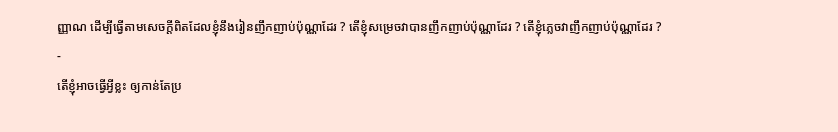ញ្ញាណ ដើម្បីធ្វើតាមសេចក្ដីពិតដែលខ្ញុំនឹងរៀនញឹកញាប់ប៉ុណ្ណាដែរ ? តើខ្ញុំសម្រេចវាបានញឹកញាប់ប៉ុណ្ណាដែរ ? តើខ្ញុំភ្លេចវាញឹកញាប់ប៉ុណ្ណាដែរ ?
-
តើខ្ញុំអាចធ្វើអ្វីខ្លះ ឲ្យកាន់តែប្រ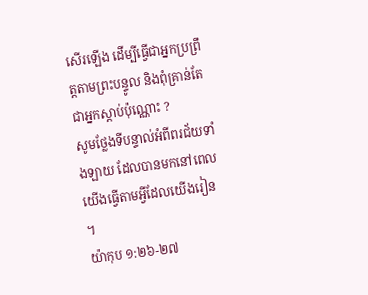សើរឡើង ដើម្បីធ្វើជាអ្នកប្រព្រឹត្តតាមព្រះបន្ទូល និងពុំគ្រាន់តែជាអ្នកស្ដាប់ប៉ុណ្ណោះ ?
សូមថ្លែងទីបន្ទាល់អំពីពរជ័យទាំងឡាយ ដែលបានមកនៅពេលយើងធ្វើតាមអ្វីដែលយើងរៀន ។
យ៉ាកុប ១:២៦-២៧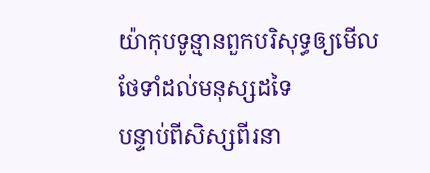យ៉ាកុបទូន្មានពួកបរិសុទ្ធឲ្យមើលថែទាំដល់មនុស្សដទៃ
បន្ទាប់ពីសិស្សពីរនា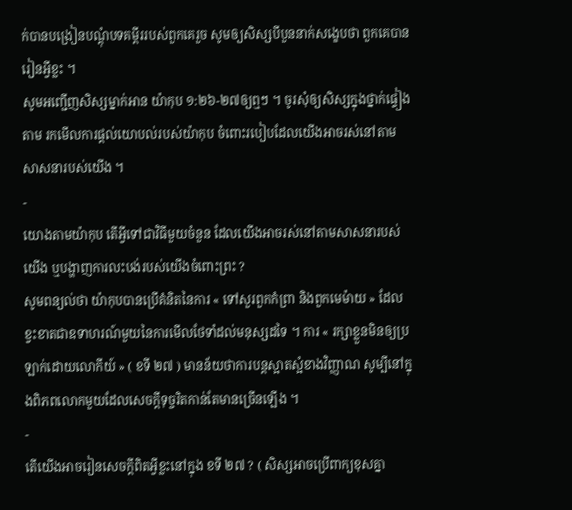ក់បានបង្រៀនបណ្តុំបទគម្ពីររបស់ពួកគេរួច សូមឲ្យសិស្សបីបួននាក់សង្ខេបថា ពួកគេបានរៀនអ្វីខ្លះ ។
សូមអញ្ជើញសិស្សម្នាក់អាន យ៉ាកុប ១:២៦-២៧ឲ្យឮៗ ។ ចូរសុំឲ្យសិស្សក្នុងថ្នាក់ផ្ទៀងតាម រកមើលការផ្ដល់យោបល់របស់យ៉ាកុប ចំពោះរបៀបដែលយើងអាចរស់នៅតាមសាសនារបស់យើង ។
-
យោងតាមយ៉ាកុប តើអ្វីទៅជាវិធីមួយចំនួន ដែលយើងអាចរស់នៅតាមសាសនារបស់យើង ឬបង្ហាញការលះបង់របស់យើងចំពោះព្រះ ?
សូមពន្យល់ថា យ៉ាកុបបានប្រើគំនិតនៃការ « ទៅសួរពួកកំព្រា និងពួកមេម៉ាយ » ដែលខ្វះខាតជាឧទាហរណ៍មួយនៃការមើលថែទាំដល់មនុស្សដទៃ ។ ការ « រក្សាខ្លួនមិនឲ្យប្រឡាក់ដោយលោកីយ៍ » ( ខទី ២៧ ) មានន័យថាការបន្តស្អាតស្អំខាងវិញ្ញាណ សូម្បីនៅក្នុងពិភពលោកមួយដែលសេចក្ដីទុច្ចរិតកាន់តែមានច្រើនឡើង ។
-
តើយើងអាចរៀនសេចក្ដីពិតអ្វីខ្លះនៅក្នុង ខទី ២៧ ? ( សិស្សអាចប្រើពាក្យខុសគ្នា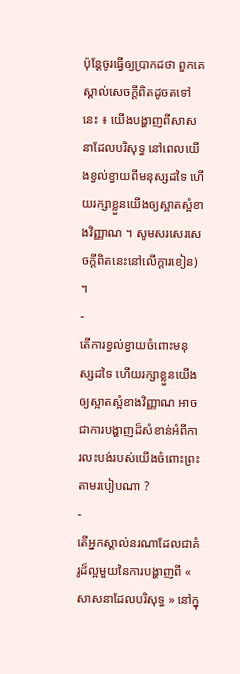ប៉ុន្តែចូរធ្វើឲ្យប្រាកដថា ពួកគេស្គាល់សេចក្ដីពិតដូចតទៅនេះ ៖ យើងបង្ហាញពីសាសនាដែលបរិសុទ្ធ នៅពេលយើងខ្វល់ខ្វាយពីមនុស្សដទៃ ហើយរក្សាខ្លួនយើងឲ្យស្អាតស្អំខាងវិញ្ញាណ ។ សូមសរសេរសេចក្ដីពិតនេះនៅលើក្ដារខៀន) ។
-
តើការខ្វល់ខ្វាយចំពោះមនុស្សដទៃ ហើយរក្សាខ្លួនយើងឲ្យស្អាតស្អំខាងវិញ្ញាណ អាចជាការបង្ហាញដ៏សំខាន់អំពីការលះបង់របស់យើងចំពោះព្រះតាមរបៀបណា ?
-
តើអ្នកស្គាល់នរណាដែលជាគំរូដ៏ល្អមួយនៃការបង្ហាញពី « សាសនាដែលបរិសុទ្ធ » នៅក្នុ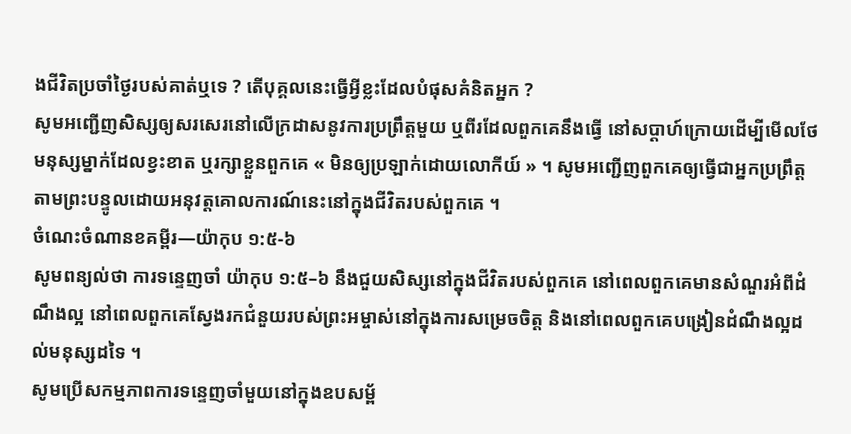ងជីវិតប្រចាំថ្ងៃរបស់គាត់ឬទេ ? តើបុគ្គលនេះធ្វើអ្វីខ្លះដែលបំផុសគំនិតអ្នក ?
សូមអញ្ជើញសិស្សឲ្យសរសេរនៅលើក្រដាសនូវការប្រព្រឹត្តមួយ ឬពីរដែលពួកគេនឹងធ្វើ នៅសប្ដាហ៍ក្រោយដើម្បីមើលថែមនុស្សម្នាក់ដែលខ្វះខាត ឬរក្សាខ្លួនពួកគេ « មិនឲ្យប្រឡាក់ដោយលោកីយ៍ » ។ សូមអញ្ជើញពួកគេឲ្យធ្វើជាអ្នកប្រព្រឹត្តតាមព្រះបន្ទូលដោយអនុវត្តគោលការណ៍នេះនៅក្នុងជីវិតរបស់ពួកគេ ។
ចំណេះចំណានខគម្ពីរ—យ៉ាកុប ១:៥-៦
សូមពន្យល់ថា ការទន្ទេញចាំ យ៉ាកុប ១:៥–៦ នឹងជួយសិស្សនៅក្នុងជីវិតរបស់ពួកគេ នៅពេលពួកគេមានសំណួរអំពីដំណឹងល្អ នៅពេលពួកគេស្វែងរកជំនួយរបស់ព្រះអម្ចាស់នៅក្នុងការសម្រេចចិត្ត និងនៅពេលពួកគេបង្រៀនដំណឹងល្អដល់មនុស្សដទៃ ។
សូមប្រើសកម្មភាពការទន្ទេញចាំមួយនៅក្នុងឧបសម្ព័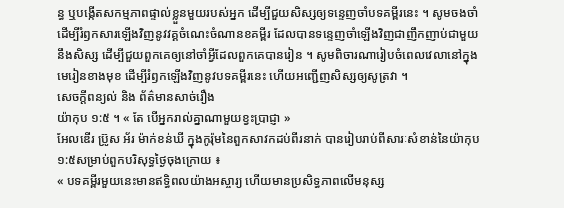ន្ធ ឬបង្កើតសកម្មភាពផ្ទាល់ខ្លួនមួយរបស់អ្នក ដើម្បីជួយសិស្សឲ្យទន្ទេញចាំបទគម្ពីរនេះ ។ សូមចងចាំដើម្បីរំឭកសារឡើងវិញនូវវគ្គចំណេះចំណានខគម្ពីរ ដែលបានទន្ទេញចាំឡើងវិញជាញឹកញាប់ជាមួយនឹងសិស្ស ដើម្បីជួយពួកគេឲ្យនៅចាំអ្វីដែលពួកគេបានរៀន ។ សូមពិចារណារៀបចំពេលវេលានៅក្នុងមេរៀនខាងមុខ ដើម្បីរំឭកឡើងវិញនូវបទគម្ពីរនេះ ហើយអញ្ជើញសិស្សឲ្យសូត្រវា ។
សេចក្តីពន្យល់ និង ព័ត៌មានសាច់រឿង
យ៉ាកុប ១:៥ ។ « តែ បើអ្នករាល់គ្នាណាមួយខ្វះប្រាជ្ញា »
អែលឌើរ ប្រ៊ូស អ័រ ម៉ាក់ខន់ឃី ក្នុងកូរ៉ុមនៃពួកសាវកដប់ពីរនាក់ បានរៀបរាប់ពីសារៈសំខាន់នៃយ៉ាកុប ១:៥សម្រាប់ពួកបរិសុទ្ធថ្ងៃចុងក្រោយ ៖
« បទគម្ពីរមួយនេះមានឥទ្ធិពលយ៉ាងអស្ចារ្យ ហើយមានប្រសិទ្ធភាពលើមនុស្ស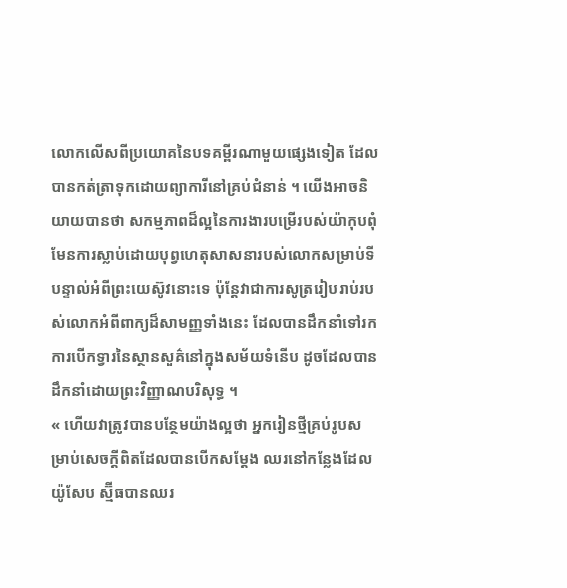លោកលើសពីប្រយោគនៃបទគម្ពីរណាមួយផ្សេងទៀត ដែលបានកត់ត្រាទុកដោយព្យាការីនៅគ្រប់ជំនាន់ ។ យើងអាចនិយាយបានថា សកម្មភាពដ៏ល្អនៃការងារបម្រើរបស់យ៉ាកុបពុំមែនការស្លាប់ដោយបុព្វហេតុសាសនារបស់លោកសម្រាប់ទីបន្ទាល់អំពីព្រះយេស៊ូវនោះទេ ប៉ុន្តែវាជាការសូត្ររៀបរាប់របស់លោកអំពីពាក្យដ៏សាមញ្ញទាំងនេះ ដែលបានដឹកនាំទៅរកការបើកទ្វារនៃស្ថានសួគ៌នៅក្នុងសម័យទំនើប ដូចដែលបានដឹកនាំដោយព្រះវិញ្ញាណបរិសុទ្ធ ។
« ហើយវាត្រូវបានបន្ថែមយ៉ាងល្អថា អ្នករៀនថ្មីគ្រប់រូបសម្រាប់សេចក្ដីពិតដែលបានបើកសម្ដែង ឈរនៅកន្លែងដែលយ៉ូសែប ស្ម៊ីធបានឈរ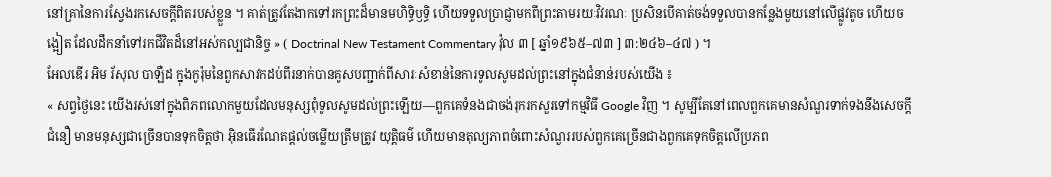នៅគ្រានៃការស្វែងរកសេចក្ដីពិតរបស់ខ្លួន ។ គាត់ត្រូវតែងាកទៅរកព្រះដ៏មានមហិទ្ធិឫទ្ធិ ហើយទទួលប្រាជ្ញាមកពីព្រះតាមរយៈវិវរណៈ ប្រសិនបើគាត់ចង់ទទួលបានកន្លែងមួយនៅលើផ្លូវតូច ហើយចង្អៀត ដែលដឹកនាំទៅរកជីវិតដ៏នៅអស់កល្បជានិច្ច » ( Doctrinal New Testament Commentary វ៉ុល ៣ [ ឆ្នាំ១៩៦៥–៧៣ ] ៣:២៤៦–៤៧ ) ។
អែលឌើរ អិម រ័សុល បាឡឺដ ក្នុងកូរ៉ុមនៃពួកសាវកដប់ពីរនាក់បានគូសបញ្ជាក់ពីសារៈសំខាន់នៃការទូលសូមដល់ព្រះនៅក្នុងជំនាន់របស់យើង ៖
« សព្វថ្ងៃនេះ យើងរស់នៅក្នុងពិភពលោកមួយដែលមនុស្សពុំទូលសូមដល់ព្រះឡើយ—ពួកគេទំនងជាចង់រុករកសួរទៅកម្មវិធី Google វិញ ។ សូម្បីតែនៅពេលពួកគេមានសំណួរទាក់ទងនឹងសេចក្ដីជំនឿ មានមនុស្សជាច្រើនបានទុកចិត្តថា អ៊ិនធើរណែតផ្ដល់ចម្លើយត្រឹមត្រូវ យុត្តិធម៌ ហើយមានតុល្យភាពចំពោះសំណួររបស់ពួកគេច្រើនជាងពួកគេទុកចិត្តលើប្រភព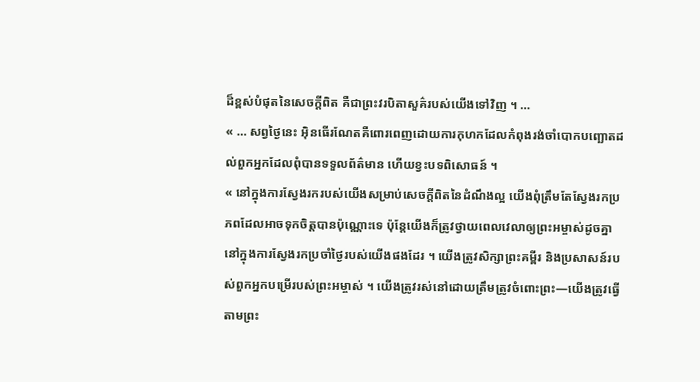ដ៏ខ្ពស់បំផុតនៃសេចក្ដីពិត គឺជាព្រះវរបិតាសួគ៌របស់យើងទៅវិញ ។ …
« … សព្វថ្ងៃនេះ អ៊ិនធើរណែតគឺពោរពេញដោយការកុហកដែលកំពុងរង់ចាំបោកបញ្ឆោតដល់ពួកអ្នកដែលពុំបានទទួលព័ត៌មាន ហើយខ្វះបទពិសោធន៍ ។
« នៅក្នុងការស្វែងរករបស់យើងសម្រាប់សេចក្ដីពិតនៃដំណឹងល្អ យើងពុំត្រឹមតែស្វែងរកប្រភពដែលអាចទុកចិត្តបានប៉ុណ្ណោះទេ ប៉ុន្តែយើងក៏ត្រូវថ្វាយពេលវេលាឲ្យព្រះអម្ចាស់ដូចគ្នានៅក្នុងការស្វែងរកប្រចាំថ្ងៃរបស់យើងផងដែរ ។ យើងត្រូវសិក្សាព្រះគម្ពីរ និងប្រសាសន៍របស់ពួកអ្នកបម្រើរបស់ព្រះអម្ចាស់ ។ យើងត្រូវរស់នៅដោយត្រឹមត្រូវចំពោះព្រះ—យើងត្រូវធ្វើតាមព្រះ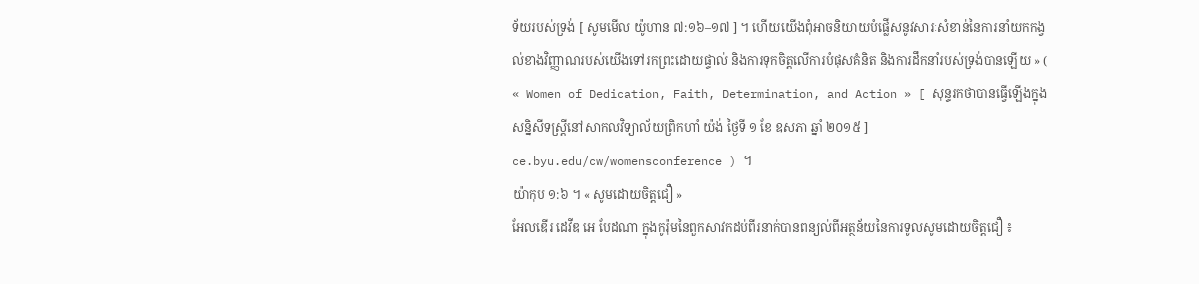ទ័យរបស់ទ្រង់ [ សូមមើល យ៉ូហាន ៧:១៦–១៧ ] ។ ហើយយើងពុំអាចនិយាយបំផ្លើសនូវសារៈសំខាន់នៃការនាំយកកង្វល់ខាងវិញ្ញាណរបស់យើងទៅរកព្រះដោយផ្ទាល់ និងការទុកចិត្តលើការបំផុសគំនិត និងការដឹកនាំរបស់ទ្រង់បានឡើយ » ( « Women of Dedication, Faith, Determination, and Action » [ សុន្ទរកថាបានធ្វើឡើងក្នុងសន្និសីទស្ត្រីនៅសាកលវិទ្យាល័យព្រិកហាំ យ៉ង់ ថ្ងៃទី ១ ខែ ឧសភា ឆ្នាំ ២០១៥ ] ce.byu.edu/cw/womensconference ) ។
យ៉ាកុប ១:៦ ។ « សូមដោយចិត្តជឿ »
អែលឌើរ ដេវីឌ អេ បែដណា ក្នុងកូរ៉ុមនៃពួកសាវកដប់ពីរនាក់បានពន្យល់ពីអត្ថន័យនៃការទូលសូមដោយចិត្តជឿ ៖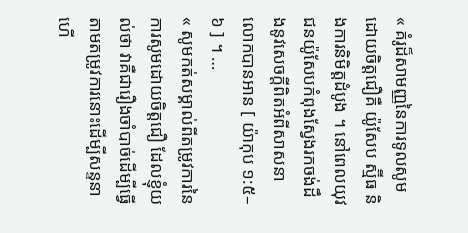« គំរូដ៏សាមញ្ញនៃការទូលសូមដោយចិត្តជឿគឺ យ៉ូសែប ស្ម៊ីធ និងការនិមិត្តដំបូង ។ នៅពេលយុវជនយ៉ូសែបកំពុងស្វែងរកចង់ដឹងនូវសេចក្ដីពិតអំពីសាសនា លោកបានអាន [ យ៉ាកុប ១:៥–៦ ] ។ …
« សូមកត់សម្គាល់ពីតម្រូវការនៃការសូមដោយចិត្តជឿ ដែលខ្ញុំយល់ថា វាគឺជារឿងចាំបាច់ដើម្បីធ្វើតាមតម្រូវការនោះដើម្បីសន្ទនា ហើ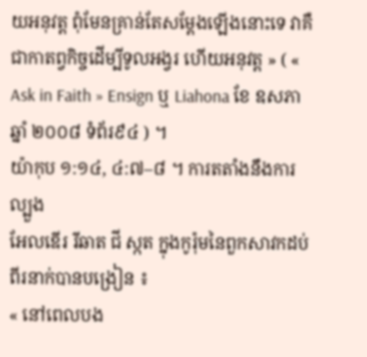យអនុវត្ត ពុំមែនគ្រាន់តែសម្ដែងឡើងនោះទេ វាគឺជាកាតព្វកិច្ចដើម្បីទូលអង្វរ ហើយអនុវត្ត » ( « Ask in Faith » Ensign ឬ Liahona ខែ ឧសភា ឆ្នាំ ២០០៨ ទំព័រ៩៤ ) ។
យ៉ាកុប ១:១៤, ៤:៧–៨ ។ ការតតាំងនឹងការល្បួង
អែលឌើរ រីឆាត ជី ស្កត ក្នុងកូរ៉ុមនៃពួកសាវកដប់ពីរនាក់បានបង្រៀន ៖
« នៅពេលបង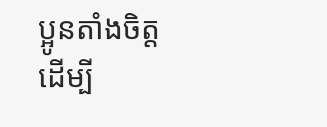ប្អូនតាំងចិត្តដើម្បី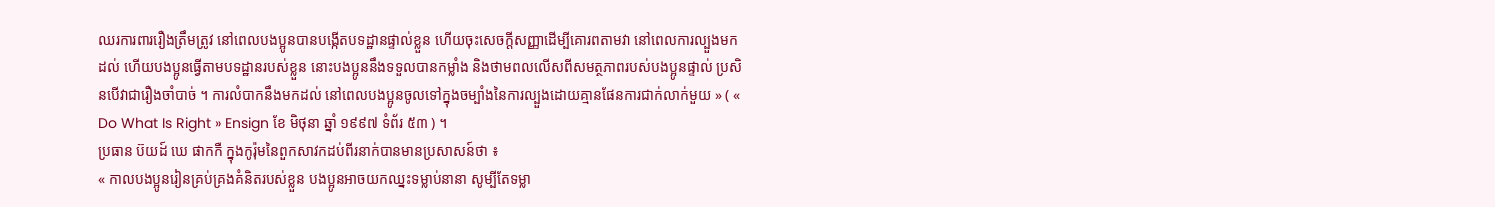ឈរការពាររឿងត្រឹមត្រូវ នៅពេលបងប្អូនបានបង្កើតបទដ្ឋានផ្ទាល់ខ្លួន ហើយចុះសេចក្ដីសញ្ញាដើម្បីគោរពតាមវា នៅពេលការល្បួងមកដល់ ហើយបងប្អូនធ្វើតាមបទដ្ឋានរបស់ខ្លួន នោះបងប្អូននឹងទទួលបានកម្លាំង និងថាមពលលើសពីសមត្ថភាពរបស់បងប្អូនផ្ទាល់ ប្រសិនបើវាជារឿងចាំបាច់ ។ ការលំបាកនឹងមកដល់ នៅពេលបងប្អូនចូលទៅក្នុងចម្បាំងនៃការល្បួងដោយគ្មានផែនការជាក់លាក់មួយ » ( « Do What Is Right » Ensign ខែ មិថុនា ឆ្នាំ ១៩៩៧ ទំព័រ ៥៣ ) ។
ប្រធាន ប៊យដ៍ ឃេ ផាកកឺ ក្នុងកូរ៉ុមនៃពួកសាវកដប់ពីរនាក់បានមានប្រសាសន៍ថា ៖
« កាលបងប្អូនរៀនគ្រប់គ្រងគំនិតរបស់ខ្លួន បងប្អូនអាចយកឈ្នះទម្លាប់នានា សូម្បីតែទម្លា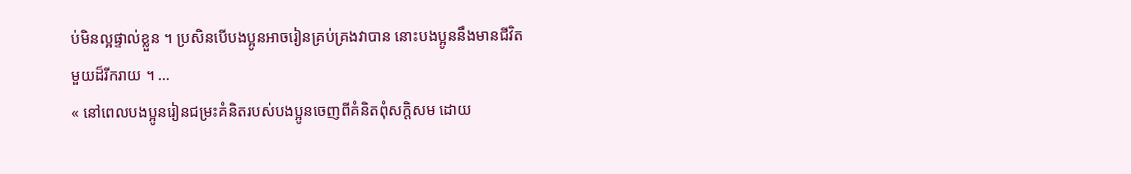ប់មិនល្អផ្ទាល់ខ្លួន ។ ប្រសិនបើបងប្អូនអាចរៀនគ្រប់គ្រងវាបាន នោះបងប្អូននឹងមានជីវិតមួយដ៏រីករាយ ។ …
« នៅពេលបងប្អូនរៀនជម្រះគំនិតរបស់បងប្អូនចេញពីគំនិតពុំសក្ដិសម ដោយ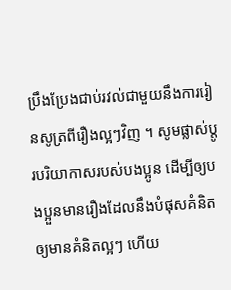ប្រឹងប្រែងជាប់រវល់ជាមួយនឹងការរៀនសូត្រពីរឿងល្អៗវិញ ។ សូមផ្លាស់ប្ដូរបរិយាកាសរបស់បងប្អូន ដើម្បីឲ្យបងប្អួនមានរឿងដែលនឹងបំផុសគំនិតឲ្យមានគំនិតល្អៗ ហើយ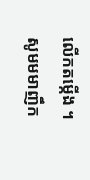លើកតម្កើង ។ សូមមមាញឹក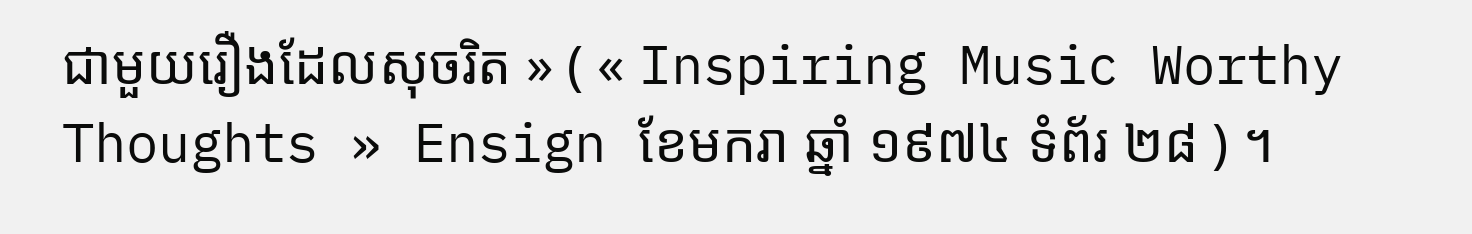ជាមួយរឿងដែលសុចរិត » ( « Inspiring Music Worthy Thoughts » Ensign ខែមករា ឆ្នាំ ១៩៧៤ ទំព័រ ២៨ ) ។